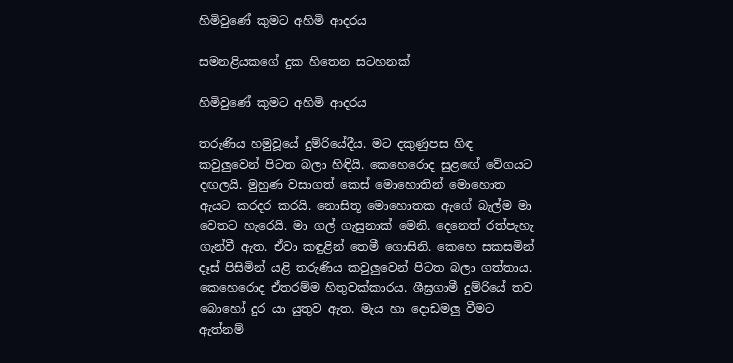හිමිවුණේ කුමට අහිමි ආදරය

සමනළියකගේ දුක හිතෙන සටහනක්

හිමිවුණේ කුමට අහිමි ආදරය

තරුණිය හමුවූයේ දුම්රියේදීය. මට දකුණුපස හිඳ කවුලුවෙන් පිටත බලා හිඳියි. කෙහෙරොද සුළඟේ වේගයට දඟලයි. මුහුණ වසාගත් කෙස් මොහොතින් මොහොත ඇයට කරදර කරයි. නොසිතූ මොහොතක ඇගේ බැල්ම මා වෙතට හැරෙයි. මා ගල් ගැසුනාක් මෙනි. දෙනෙත් රත්පැහැ ගැන්වී ඇත. ඒවා කඳුළින් තෙමී ගොසිනි. කෙහෙ සකසමින් දෑස් පිසිමින් යළි තරුණිය කවුලුවෙන් පිටත බලා ගත්තාය. කෙහෙරොද ඒතරම්ම හිතුවක්කාරය. ශීඝ්‍රගාමී දුම්රියේ තව බොහෝ දුර යා යුතුව ඇත. මැය හා දොඩමලු වීමට ඇත්නම්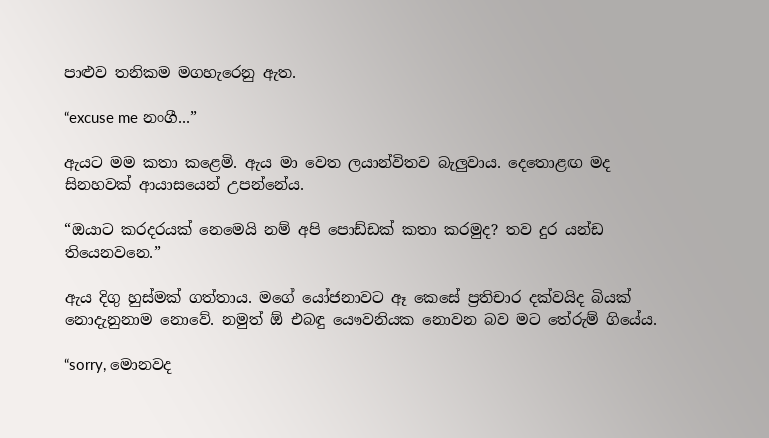පාළුව තනිකම මගහැරෙනු ඇත.

“excuse me නංගී...”

ඇයට මම කතා කළෙමි. ඇය මා වෙත ලයාන්විතව බැලුවාය. දෙතොළඟ මද සිනහවක් ආයාසයෙන් උපන්නේය.

“ඔයාට කරදරයක් නෙමෙයි නම් අපි පොඩ්ඩක් කතා කරමුද? තව දුර යන්ඩ තියෙනවනෙ.”

ඇය දිගු හුස්මක් ගත්තාය. මගේ යෝජනාවට ඈ කෙසේ ප්‍රතිචාර දක්වයිද බියක් නොදැනුනාම නොවේ. නමුත් ඕ එබඳු යෞවනියක නොවන බව මට තේරුම් ගියේය.

“sorry, මොනවද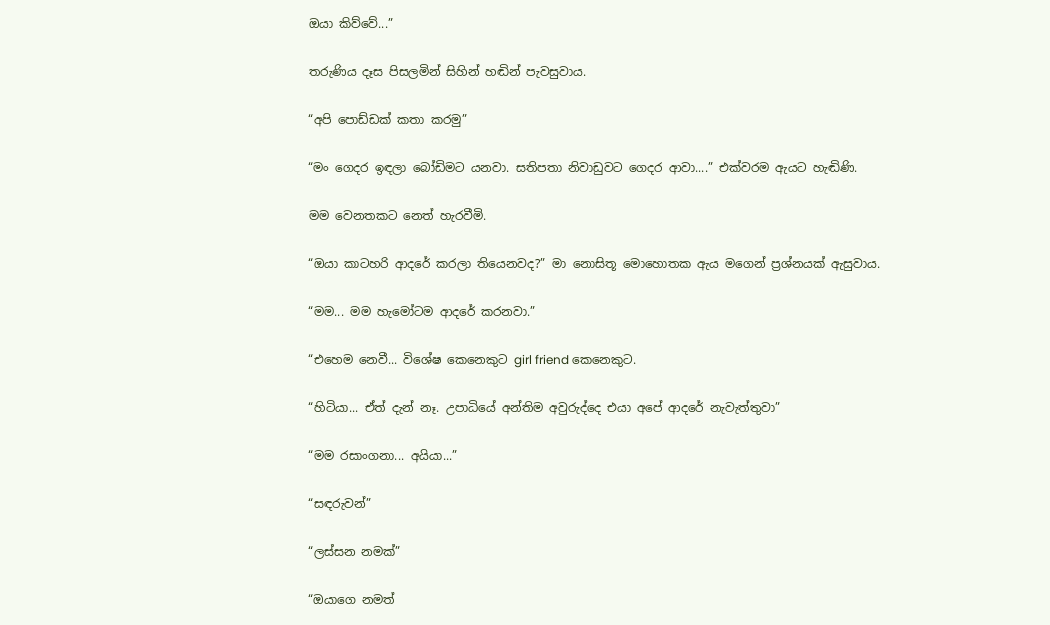ඔයා කිව්වේ...”

තරුණිය දෑස පිසලමින් සිහින් හඬින් පැවසුවාය.

“අපි පොඩ්ඩක් කතා කරමු”

“මං ගෙදර ඉඳලා බෝඩිමට යනවා. සතිපතා නිවාඩුවට ගෙදර ආවා....” එක්වරම ඇයට හැඬිණි.

මම වෙනතකට නෙත් හැරවීමි.

“ඔයා කාටහරි ආදරේ කරලා තියෙනවද?” මා නොසිතූ මොහොතක ඇය මගෙන් ප්‍රශ්නයක් ඇසුවාය.

“මම... මම හැමෝටම ආදරේ කරනවා.”

“එහෙම නෙවී... විශේෂ කෙනෙකුට girl friend කෙනෙකුට.

“හිටියා... ඒත් දැන් නෑ. උපාධියේ අන්තිම අවුරුද්දෙ එයා අපේ ආදරේ නැවැත්තුවා”

“මම රසාංගනා... අයියා...”

“සඳරුවන්”

“ලස්සන නමක්”

“ඔයාගෙ නමත්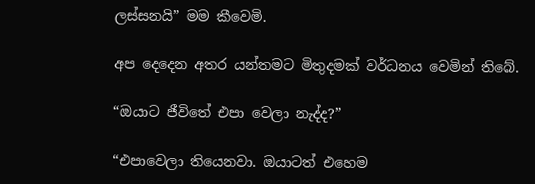ලස්සනයි” මම කීවෙමි.

අප දෙදෙන අතර යන්තමට මිතුදමක් වර්ධනය වෙමින් තිබේ.

“ඔයාට ජීවිතේ එපා වෙලා නැද්ද?”

“එපාවෙලා තියෙනවා. ඔයාටත් එහෙම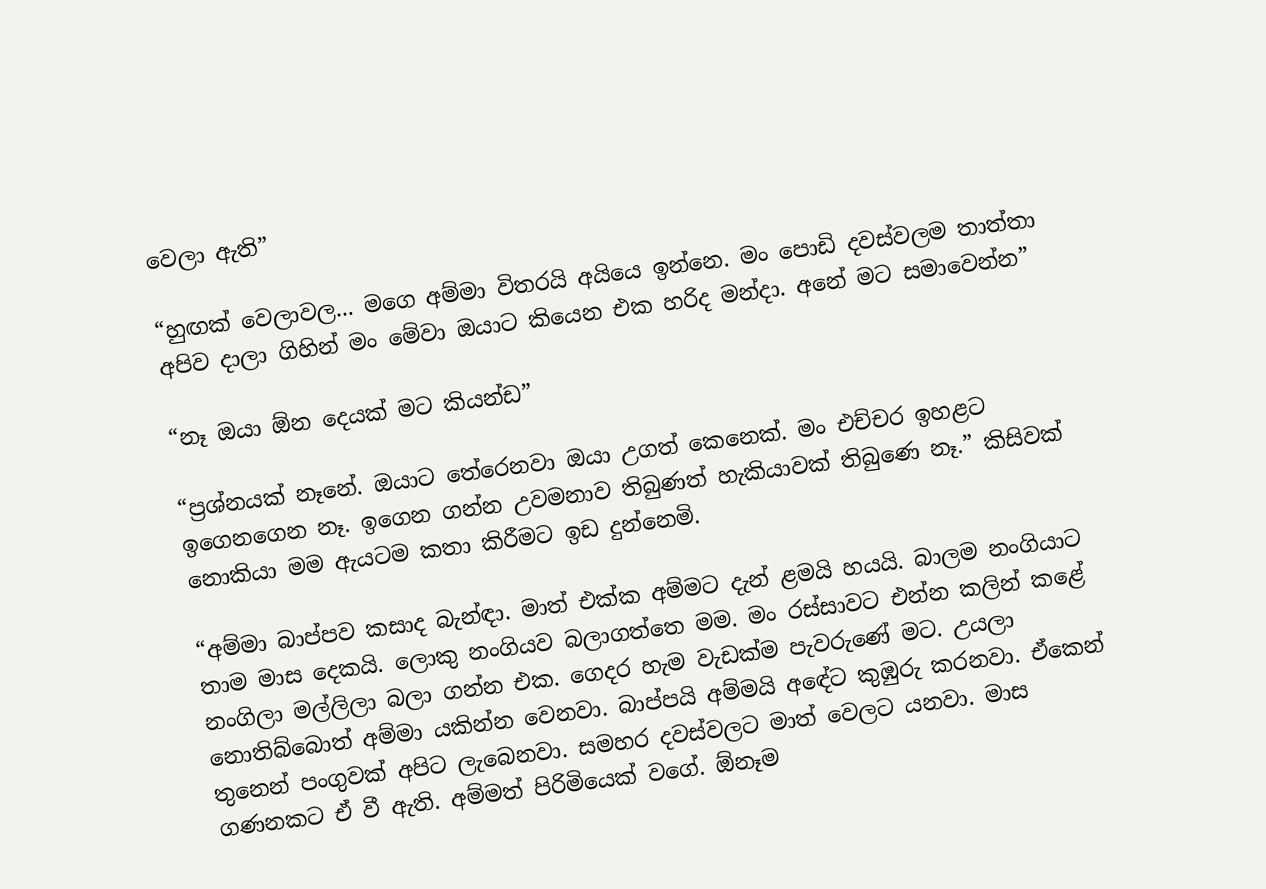වෙලා ඇති”

“හුඟක් වෙලාවල... මගෙ අම්මා විතරයි අයියෙ ඉන්නෙ. මං පොඩි දවස්වලම තාත්තා අපිව දාලා ගිහින් මං මේවා ඔයාට කියෙන එක හරිද මන්දා. අනේ මට සමාවෙන්න”

“නෑ ඔයා ඕන දෙයක් මට කියන්ඩ”

“ප්‍රශ්නයක් නෑනේ. ඔයාට තේරෙනවා ඔයා උගත් කෙනෙක්. මං එච්චර ඉහළට ඉගෙනගෙන නෑ. ඉගෙන ගන්න උවමනාව තිබුණත් හැකියාවක් තිබුණෙ නෑ.” කිසිවක් නොකියා මම ඇයටම කතා කිරීමට ඉඩ දුන්නෙමි.

“අම්මා බාප්පව කසාද බැන්ඳා. මාත් එක්ක අම්මට දැන් ළමයි හයයි. බාලම නංගියාට තාම මාස දෙකයි. ලොකු නංගියව බලාගත්තෙ මම. මං රස්සාවට එන්න කලින් කළේ නංගිලා මල්ලිලා බලා ගන්න එක. ගෙදර හැම වැඩක්ම පැවරුණේ මට. උයලා නොතිබ්බොත් අම්මා යකින්න වෙනවා. බාප්පයි අම්මයි අඳේට කුඹුරු කරනවා. ඒකෙන් තුනෙන් පංගුවක් අපිට ලැබෙනවා. සමහර දවස්වලට මාත් වෙලට යනවා. මාස ගණනකට ඒ වී ඇති. අම්මත් පිරිමියෙක් වගේ. ඕනෑම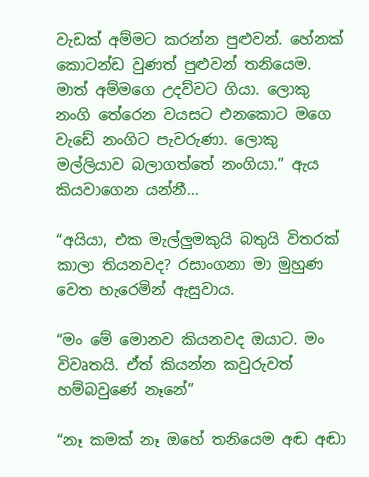වැඩක් අම්මට කරන්න පුළුවන්. හේනක් කොටන්ඩ වුණත් පුළුවන් තනියෙම. මාත් අම්මගෙ උදව්වට ගියා. ලොකු නංගි තේරෙන වයසට එනකොට මගෙ වැඩේ නංගිට පැවරුණා. ලොකු මල්ලියාව බලාගත්තේ නංගියා.” ඇය කියවාගෙන යන්නී...

“අයියා, එක මැල්ලුමකුයි බතුයි විතරක් කාලා තියනවද? රසාංගනා මා මුහුණ වෙත හැරෙමින් ඇසුවාය.

“මං මේ මොනව කියනවද ඔයාට. මං විවෘතයි. ඒත් කියන්න කවුරුවත් හම්බවුණේ නෑනේ”

“නෑ කමක් නෑ ඔහේ තනියෙම අඬ අඬා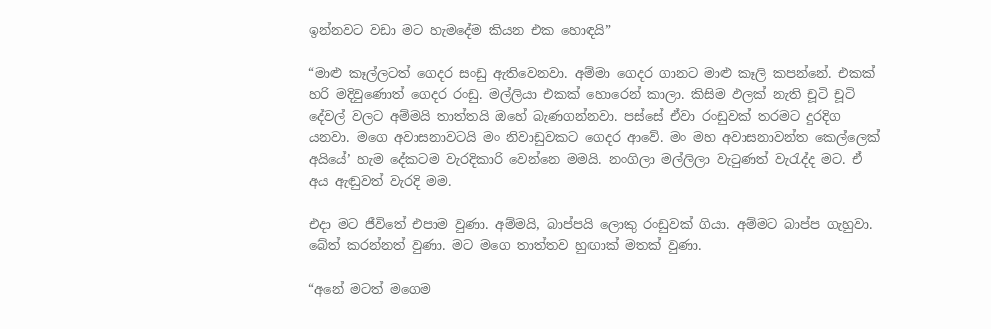ඉන්නවට වඩා මට හැමදේම කියන එක හොඳයි”

“මාළු කෑල්ලටත් ගෙදර සංඩු ඇතිවෙනවා. අම්මා ගෙදර ගානට මාළු කෑලි කපන්නේ. එකක් හරි මදිවුණොත් ගෙදර රංඩු. මල්ලියා එකක් හොරෙන් කාලා. කිසිම ඵලක් නැති චූටි චූටි දේවල් වලට අම්මයි තාත්තයි ඔහේ බැණගන්නවා. පස්සේ ඒවා රංඩුවක් තරමට දුරදිග යනවා. මගෙ අවාසනාවටයි මං නිවාඩුවකට ගෙදර ආවේ. මං මහ අවාසනාවන්ත කෙල්ලෙක් අයියේ’ හැම දේකටම වැරදිකාරි වෙන්නෙ මමයි. නංගිලා මල්ලිලා වැටුණත් වැරැද්ද මට. ඒ අය ඇඬුවත් වැරදි මම.

එදා මට ජීවිතේ එපාම වුණා. අම්මයි, බාප්පයි ලොකු රංඩුවක් ගියා. අම්මට බාප්ප ගැහුවා. බේත් කරන්නත් වුණා. මට මගෙ තාත්තව හුඟාක් මතක් වුණා.

“අනේ මටත් මගෙම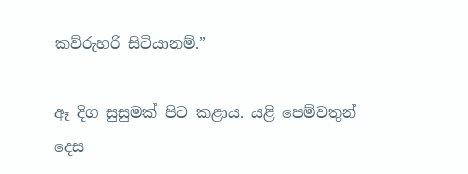කව්රුහරි සිටියානම්.”

ඈ දිග සුසුමක් පිට කළාය. යළි පෙම්වතුන් දෙස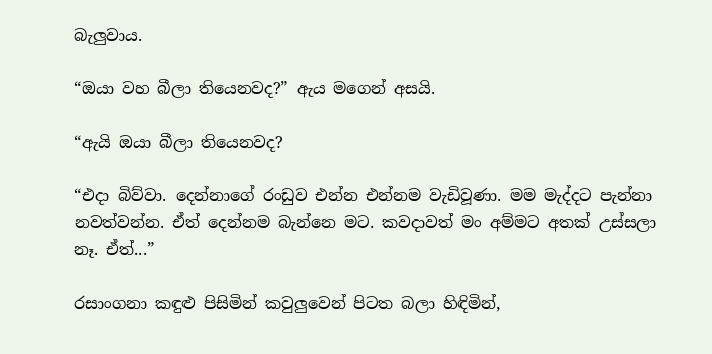බැලුවාය.

“ඔයා වහ බීලා තියෙනවද?” ඇය මගෙන් අසයි.

“ඇයි ඔයා බීලා තියෙනවද?

“එදා බිව්වා. දෙන්නාගේ රංඩුව එන්න එන්නම වැඩිවූණා. මම මැද්දට පැන්නා නවත්වන්න. ඒත් දෙන්නම බැන්නෙ මට. කවදාවත් මං අම්මට අතක් උස්සලා නෑ. ඒත්...”

රසාංගනා කඳුළු පිසිමින් කවුලුවෙන් පිටත බලා හිඳිමින්,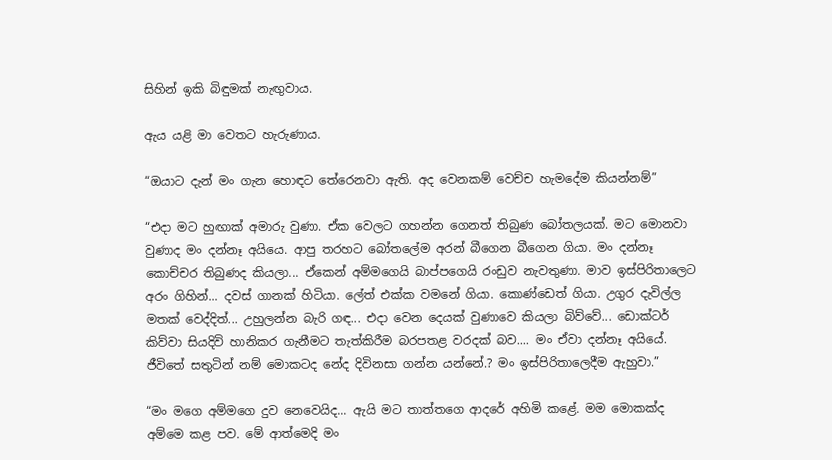සිහින් ඉකි බිඳුමක් නැඟුවාය.

ඇය යළි මා වෙතට හැරුණාය.

“ඔයාට දැන් මං ගැන හොඳට තේරෙනවා ඇති. අද වෙනකම් වෙච්ච හැමදේම කියන්නම්”

“එදා මට හුඟාක් අමාරු වුණා. ඒක වෙලට ගහන්න ගෙනත් තිබුණ බෝතලයක්. මට මොනවා වුණාද මං දන්නෑ අයියෙ. ආපු තරහට බෝතලේම අරන් බීගෙන බීගෙන ගියා. මං දන්නෑ කොච්චර තිබුණද කියලා... ඒකෙන් අම්මගෙයි බාප්පගෙයි රංඩුව නැවතුණා. මාව ඉස්පිරිතාලෙට අරං ගිහින්... දවස් ගානක් හිටියා. ලේත් එක්ක වමනේ ගියා. කොණ්ඩෙත් ගියා. උගුර දැවිල්ල මතක් වෙද්දිත්... උහුලන්න බැරි ගඳ... එදා වෙන දෙයක් වුණාවෙ කියලා බිව්වේ... ඩොක්ටර් කිව්වා සියදිවි හානිකර ගැනීමට තැත්කිරීම බරපතළ වරදක් බව.... මං ඒවා දන්නෑ අයියේ. ජීවිතේ සතුටින් නම් මොකටද නේද දිවිනසා ගන්න යන්නේ.? මං ඉස්පිරිතාලෙදීම ඇහුවා.”

“මං මගෙ අම්මගෙ දුව නෙවෙයිද... ඇයි මට තාත්තගෙ ආදරේ අහිමි කළේ. මම මොකක්ද අම්මෙ කළ පව. මේ ආත්මෙදි මං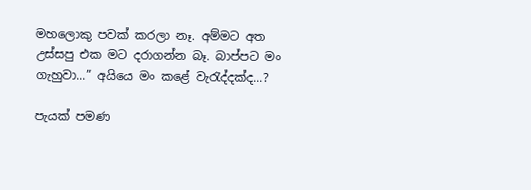මහලොකු පවක් කරලා නෑ. අම්මට අත උස්සපු එක මට දරාගන්න බෑ. බාප්පට මං ගැහුවා...” අයියෙ මං කළේ වැරැද්දක්ද...?

පැයක් පමණ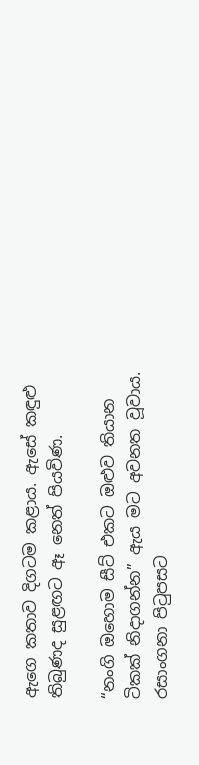ඇගෙ කතාව දිගටම කළාය. ඇසේ කඳුළු තිබුණද සුළඟට ඈ නෙත් පියවිණ.

“නංගි ඔහොම සීට් එකට ඔළුව තියාන ටිකක් නිදාගන්න” ඇය මට අවනත වූවාය. රසාංගනා පිටුපසට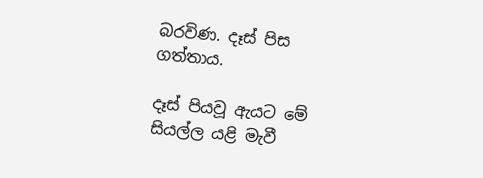බරවිණ. දෑස් පිස ගත්තාය.

දෑස් පියවූ ඇයට මේ සියල්ල යළි මැවී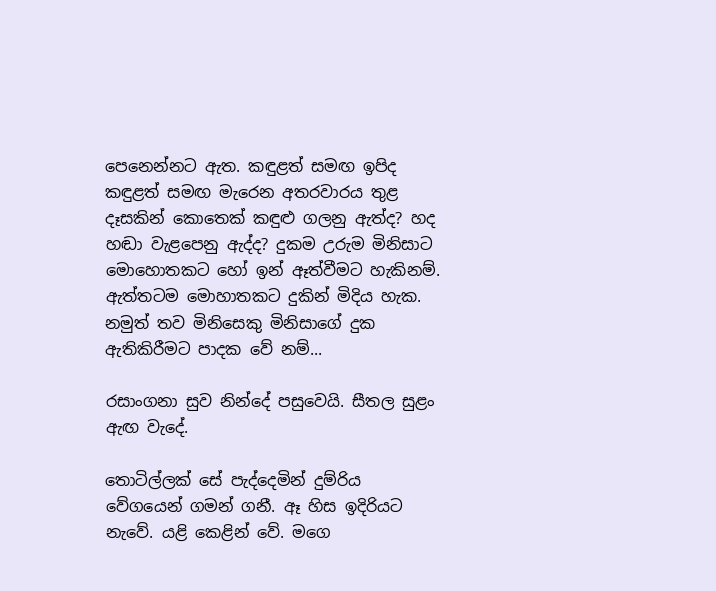පෙනෙන්නට ඇත. කඳුළත් සමඟ ඉපිද කඳුළත් සමඟ මැරෙන අතරවාරය තුළ දෑසකින් කොතෙක් කඳුළු ගලනු ඇත්ද? හද හඬා වැළපෙනු ඇද්ද? දුකම උරුම මිනිසාට මොහොතකට හෝ ඉන් ඈත්වීමට හැකිනම්. ඇත්තටම මොහාතකට දුකින් මිදිය හැක. නමුත් තව මිනිසෙකු මිනිසාගේ දුක ඇතිකිරීමට පාදක වේ නම්...

රසාංගනා සුව නින්දේ පසුවෙයි. සීතල සුළං ඇඟ වැදේ.

තොටිල්ලක් සේ පැද්දෙමින් දුම්රිය වේගයෙන් ගමන් ගනී. ඈ හිස ඉදිරියට නැවේ. යළි කෙළින් වේ. මගෙ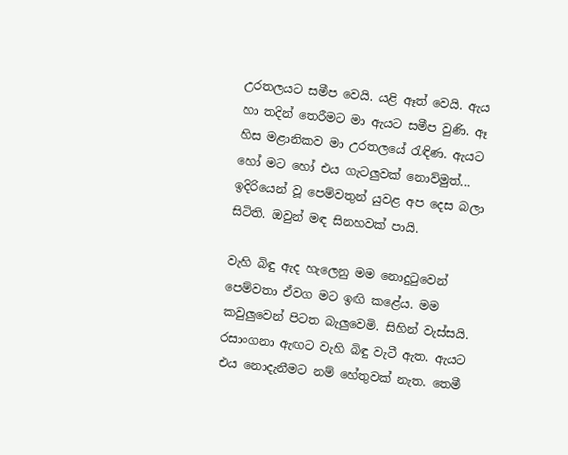උරතලයට සමීප වෙයි. යළි ඈත් වෙයි. ඇය හා තදින් තෙරීමට මා ඇයට සමීප වුණි. ඈ හිස මළානිකව මා උරතලයේ රැඳිණ. ඇයට හෝ මට හෝ එය ගැටලුවක් නොව්මුත්... ඉදිරියෙන් වූ පෙම්වතුන් යුවළ අප දෙස බලා සිටිති. ඔවුන් මඳ සිනහවක් පායි.

වැහි බිඳු ඇද හැලෙනු මම නොදුටුවෙන් පෙම්වතා ඒවග මට ඉඟි කළේය. මම කවුලුවෙන් පිටත බැලුවෙමි. සිහින් වැස්සයි. රසාංගනා ඇඟට වැහි බිඳු වැටී ඇත. ඇයට එය නොදැනීමට නම් හේතුවක් නැත. තෙමී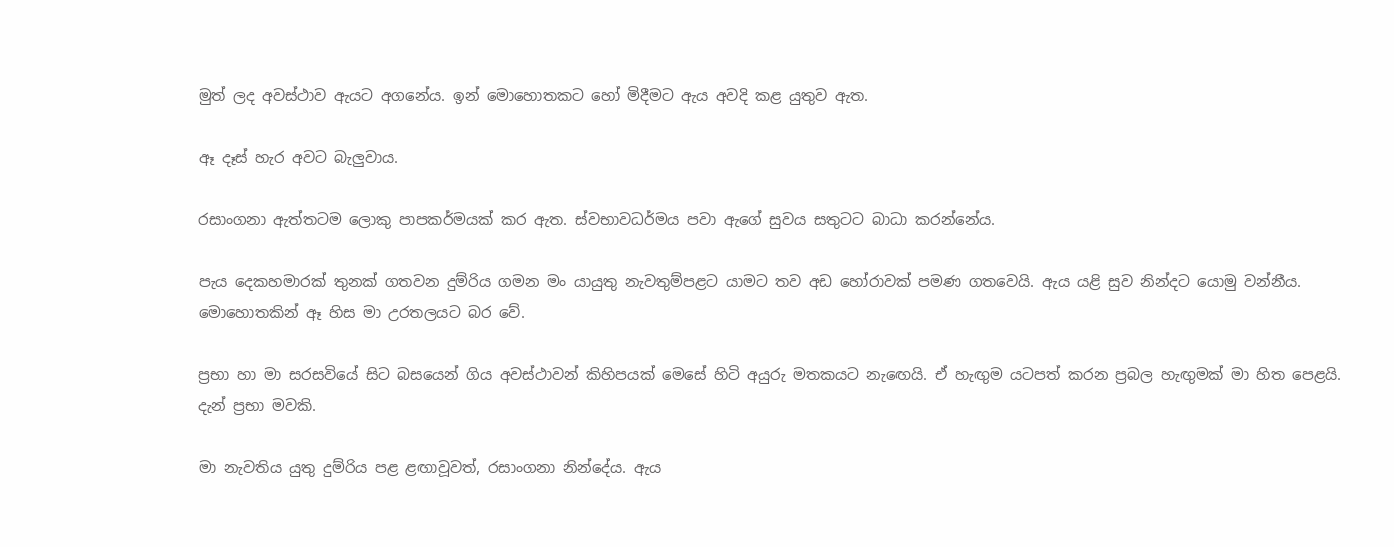මුත් ලද අවස්ථාව ඇයට අගනේය. ඉන් මොහොතකට හෝ මිදීමට ඇය අවදි කළ යුතුව ඇත.

ඈ දෑස් හැර අවට බැලුවාය.

රසාංගනා ඇත්තටම ලොකු පාපකර්මයක් කර ඇත. ස්වභාවධර්මය පවා ඇගේ සුවය සතුටට බාධා කරන්නේය.

පැය දෙකහමාරක් තුනක් ගතවන දුම්රිය ගමන මං යායුතු නැවතුම්පළට යාමට තව අඩ හෝරාවක් පමණ ගතවෙයි. ඇය යළි සුව නින්දට යොමු වන්නීය. මොහොතකින් ඈ හිස මා උරතලයට බර වේ.

ප්‍රභා හා මා සරසවියේ සිට බසයෙන් ගිය අවස්ථාවන් කිහිපයක් මෙසේ හිටි අයුරු මතකයට නැඟෙයි. ඒ හැඟුම යටපත් කරන ප්‍රබල හැඟුමක් මා හිත පෙළයි. දැන් ප්‍රභා මවකි.

මා නැවතිය යුතු දුම්රිය පළ ළඟාවූවත්, රසාංගනා නින්දේය. ඇය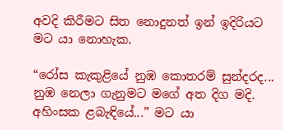අවදි කිරීමට සිත නොදුනත් ඉන් ඉදිරියට මට යා නොහැක.

“රෝස කැකුළියේ නුඹ කොතරම් සුන්දරද... නුඹ නෙලා ගැනුමට මගේ අත දිග මදි. අහිංසක ළබැඳියේ...” මට යා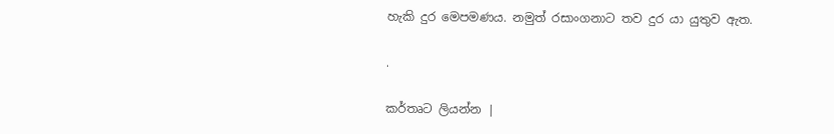හැකි දුර මෙපමණය. නමුත් රසාංගනාට තව දුර යා යුතුව ඇත.

.

කර්තෘට ලියන්න |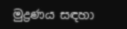මුද්‍රණය සඳහා